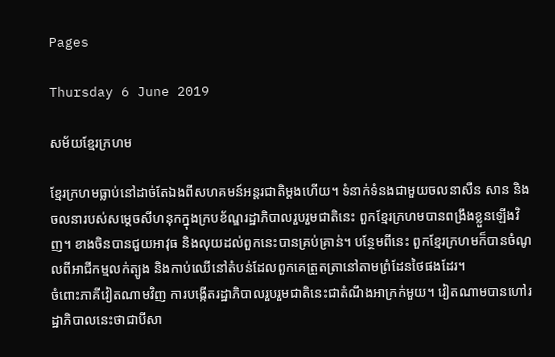Pages

Thursday 6 June 2019

សម័យខ្មែរក្រហម

ខ្មែរក្រហមធ្លាប់នៅដាច់តែឯងពីសហគមន៍អន្តរជាតិម្តងហើយ។ ទំនាក់ទំនងជាមួយចលនាសឺន សាន និងចលនារបស់សម្តេចសីហនុកក្នុងក្របខ័ណ្ឌរដ្ឋាភិបាលរួបរួមជាតិនេះ ពួកខ្មែរក្រហមបានពង្រឹងខ្លួនឡើងវិញ។ ខាងចិនបានជួយអាវុធ និងលុយដល់ពួកនេះបានគ្រប់គ្រាន់។ បន្ថែមពីនេះ ពួកខ្មែរក្រហមក៏បានចំណូលពីអាជីកម្មលក់ត្បូង និងកាប់ឈើនៅតំបន់ដែលពួកគេត្រួតត្រានៅតាមព្រំដែនថៃផងដែរ។
ចំពោះភាគីវៀតណាមវិញ ការបង្កើតរដ្ឋាភិបាលរួបរួមជាតិនេះជាតំណឹងអាក្រក់មួយ។ វៀតណាមបានហៅរដ្ឋាភិបាលនេះថាជាបីសា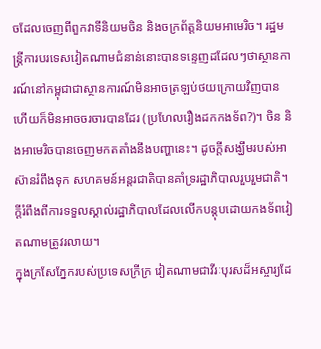ចដែលចេញពីពួកវាទីនិយមចិន និងចក្រព័ត្តនិយមអាមេរិច។ រដ្ឋមន្ត្រីការបរទេសវៀតណាមជំនាន់នោះបានទន្ទេញដដែលៗថាស្ថានការណ៍នៅកម្ពុជាជាស្ថានការណ៍មិនអាចត្រឡប់ថយក្រោយវិញបាន ហើយក៏មិនអាចចរចារបានដែរ (ប្រហែលរឿងដកកងទ័ព?)។ ចិន និងអាមេរិចបានចេញមកតតាំងនឹងបញ្ហានេះ។ ដូចក្តីសង្ឃឹមរបស់អាស៊ានរំពឹងទុក សហគមន៍អន្តរជាតិបានគាំទ្ររដ្ឋាភិបាលរួបរួមជាតិ។ ក្តីរំពឹងពីការទទួលស្គាល់រដ្ឋាភិបាលដែលលើកបន្តុបដោយកងទ័ពវៀតណាមត្រូវរលាយ។
ក្នុងក្រសែភ្នែករបស់ប្រទេសក្រីក្រ វៀតណាមជាវីរៈបុរសដ៏អស្ចារ្យដែ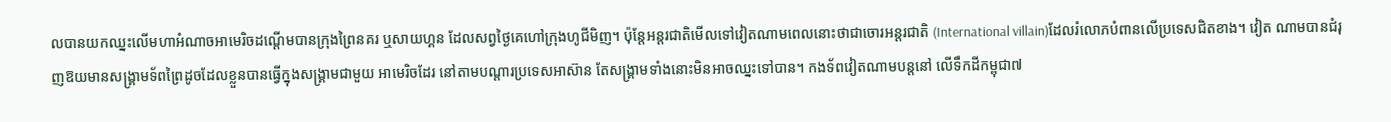លបានយកឈ្នះលើមហាអំណាចអាមេរិចដណ្តើមបានក្រុងព្រៃនគរ ឬសាយហ្គន ដែលសព្វថ្ងៃគេហៅក្រុងហូជីមិញ។ ប៉ុន្តែអន្តរជាតិមើលទៅវៀតណាមពេលនោះថាជាចោរអន្តរជាតិ (International villain)ដែលរំលោភបំពានលើប្រទេសជិតខាង។ វៀត ណាមបានជំរុញឱយមានសង្គ្រាមទ័ពព្រៃដូចដែលខ្លួនបានធ្វើក្នុងសង្គ្រាមជាមួយ អាមេរិចដែរ នៅតាមបណ្តារប្រទេសអាស៊ាន តែសង្គ្រាមទាំងនោះមិនអាចឈ្នះទៅបាន។ កងទ័ពវៀតណាមបន្តនៅ លើទឹកដីកម្ពុជា៧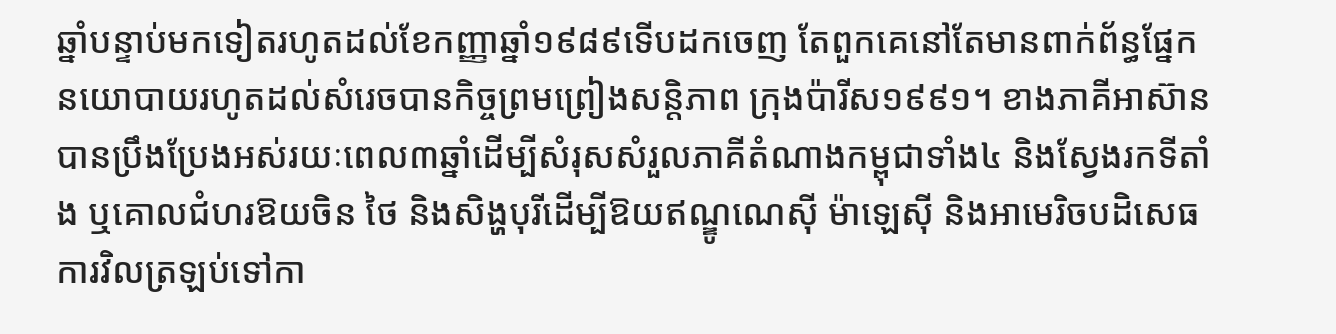ឆ្នាំបន្ទាប់មកទៀតរហូតដល់ខែកញ្ញាឆ្នាំ១៩៨៩ទើបដកចេញ តែពួកគេនៅតែមានពាក់ព័ន្ធផ្នែកនយោបាយរហូតដល់សំរេចបានកិច្ចព្រមព្រៀងសន្តិភាព ក្រុងប៉ារីស១៩៩១។ ខាងភាគីអាស៊ានបានប្រឹងប្រែងអស់រយៈពេល៣ឆ្នាំដើម្បីសំរុសសំរួលភាគីតំណាងកម្ពុជាទាំង៤ និងស្វែងរកទីតាំង ឬគោលជំហរឱយចិន ថៃ និងសិង្ហបុរីដើម្បីឱយឥណ្ឌូណេស៊ី ម៉ាឡេស៊ី និងអាមេរិចបដិសេធការវិលត្រឡប់ទៅកា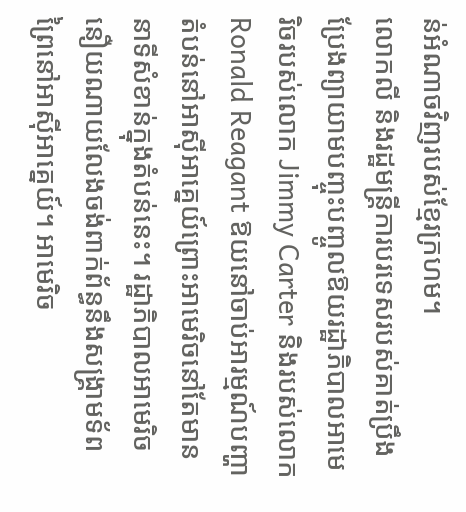ន់អំណាចវិញរបស់ខ្មែរក្រហម។
លោកលី និងរដ្ឋមន្ត្រីការបរទេសរបស់គាត់ប្រឹងប្រែងព្យាយាមបញ្ចុះបញ្ចូលឱយរដ្ឋាភិបាលអាមេរិចរបស់លោក Jimmy Carter និងរបស់លោក Ronald Reagant ឱយនៅចាប់អារម្មណ៍បញ្ហាតំបន់នៅអាស៊ីអាគ្នេយ៍ព្រោះអាមេរិចនៅតែមាននាទីសំខាន់ក្នុងតំបន់នេះ។ រដ្ឋាភិបាលអាមេរិចនឿយណាយលែងចង់ពាក់ព័ន្ធនឹងសង្គ្រាមទ័ពព្រៃនៅអាស៊ីអាគ្នេយ៍។ អាមេរិច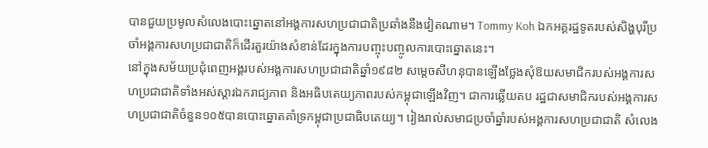បានជួយប្រមូលសំលេងបោះឆ្នោតនៅអង្គការសហប្រជាជាតិប្រឆាំងនឹងវៀតណាម។ Tommy Koh ឯកអគ្គរដ្ឋទូតរបស់សិង្ហបុរីប្រចាំអង្គការសហប្រជាជាតិក៏ដើរតួរយ៉ាងសំខាន់ដែរក្នុងការបញ្ចុះបញ្ចូលការបោះឆ្នោតនេះ។
នៅក្នុងសម័យប្រជុំពេញអង្គរបស់អង្គការសហប្រជាជាតិឆ្នាំ១៩៨២ សម្តេចសីហនុបានឡើងថ្លែងសុំឱយសមាជិករបស់អង្គការសហប្រជាជាតិទាំងអស់ស្តារឯករាជ្យភាព និងអធិបតេយ្យភាពរបស់កម្ពុជាឡើងវិញ។ ជាការឆ្លើយតប រដ្ឋជាសមាជិករបស់អង្គការសហប្រជាជាតិចំនួន១០៥បានបោះឆ្នោតគាំទ្រកម្ពុជាប្រជាធិបតេយ្យ។ រៀងរាល់សមាជប្រចាំឆ្នាំរបស់អង្គការសហប្រជាជាតិ សំលេង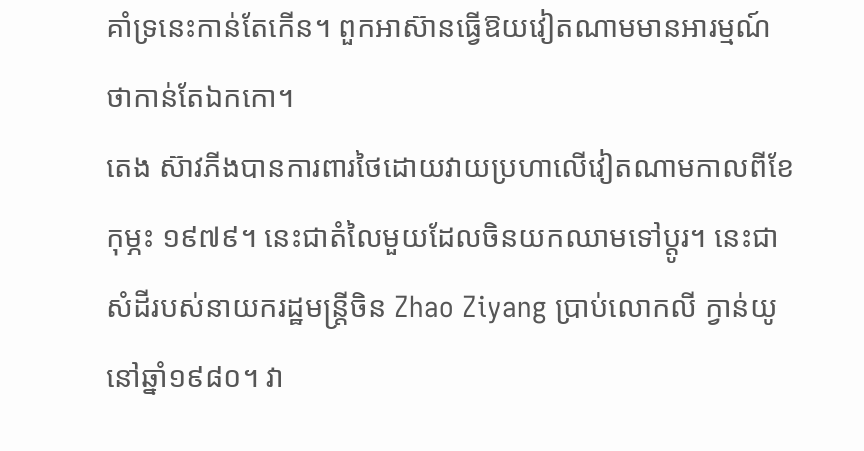គាំទ្រនេះកាន់តែកើន។ ពួកអាស៊ានធ្វើឱយវៀតណាមមានអារម្មណ៍ថាកាន់តែឯកកោ។
តេង ស៊ាវភីងបានការពារថៃដោយវាយប្រហាលើវៀតណាមកាលពីខែកុម្ភះ ១៩៧៩។ នេះជាតំលៃមួយដែលចិនយកឈាមទៅប្តូរ។ នេះជាសំដីរបស់នាយករដ្ឋមន្ត្រីចិន Zhao Ziyang ប្រាប់លោកលី ក្វាន់យូ នៅឆ្នាំ១៩៨០។ វា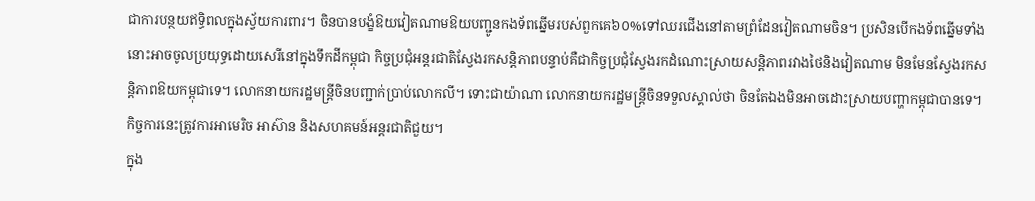ជាការបន្ថយឥទ្ធិពលក្នុងស្វ័យការពារ។ ចិនបានបង្ខំឱយវៀតណាមឱយបញ្ជូនកងទ័ពឆ្នើមរបស់ពួកគេ៦០%ទៅឈរជើងនៅតាមព្រំដែនវៀតណាមចិន។ ប្រសិនបើកងទ័ពឆ្នើមទាំងនោះអាចចូលប្រយុទ្ធដោយសេរីនៅក្នុងទឹកដីកម្ពុជា កិច្ចប្រជុំអន្តរជាតិស្វែងរកសន្តិភាពបន្ទាប់គឺជាកិច្ចប្រជុំស្វែងរកដំណោះស្រាយសន្តិភាពរវាងថៃនិងវៀតណាម មិនមែនស្វែងរកសន្តិភាពឱយកម្ពុជាទេ។ លោកនាយករដ្ឋមន្ត្រីចិនបញ្ជាក់ប្រាប់លោកលី។ ទោះជាយ៉ាណា លោកនាយករដ្ឋមន្ត្រីចិនទទួលស្គាល់ថា ចិនតែឯងមិនអាចដោះស្រាយបញ្ហាកម្ពុជាបានទេ។ កិច្ចការនេះត្រូវការអាមេរិច អាស៊ាន និងសហគមន៍អន្តរជាតិជួយ។
ក្នុង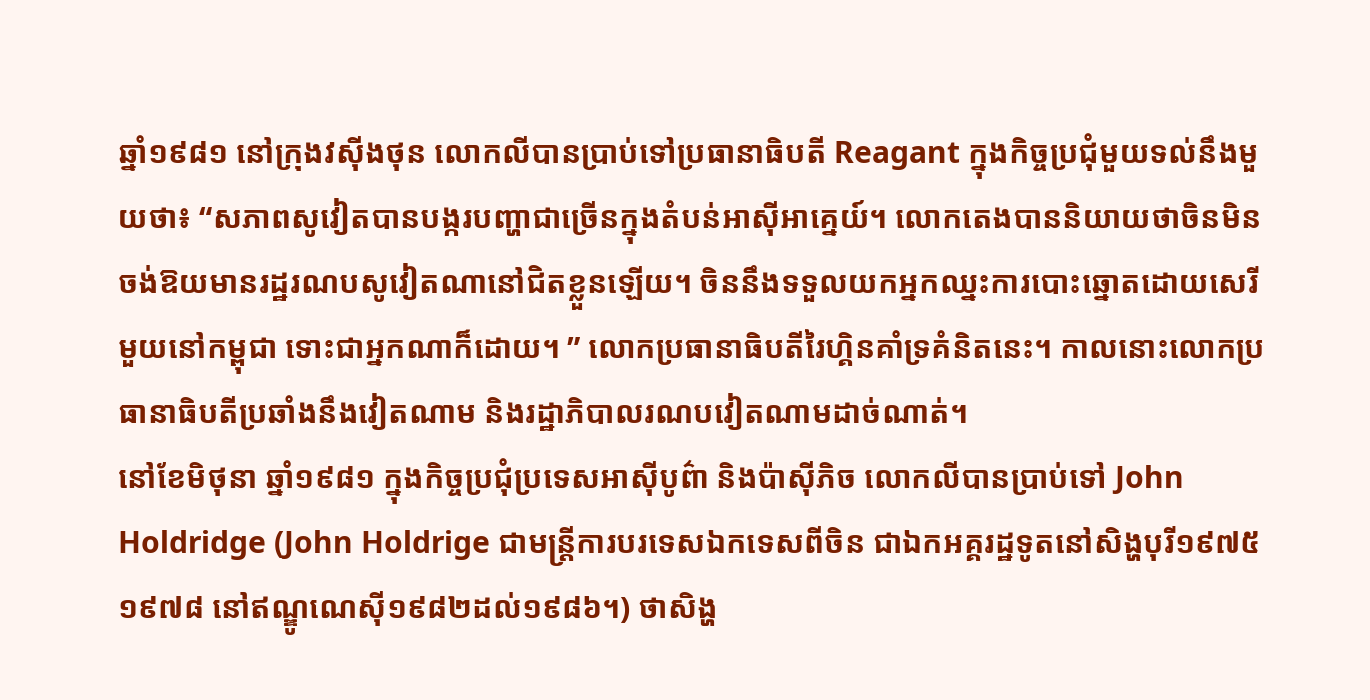ឆ្នាំ១៩៨១ នៅក្រុងវស៊ីងថុន លោកលីបានប្រាប់ទៅប្រធានាធិបតី Reagant ក្នុងកិច្ចប្រជុំមួយទល់នឹងមួយថា៖ “សភាពសូវៀតបានបង្ករបញ្ហាជាច្រើនក្នុងតំបន់អាស៊ីអាគ្នេយ៍។ លោកតេងបាននិយាយថាចិនមិនចង់ឱយមានរដ្ឋរណបសូវៀតណានៅជិតខ្លួនឡើយ។ ចិននឹងទទួលយកអ្នកឈ្នះការបោះឆ្នោតដោយសេរីមួយនៅកម្ពុជា ទោះជាអ្នកណាក៏ដោយ។ ” លោកប្រធានាធិបតីរៃហ្គិនគាំទ្រគំនិតនេះ។ កាលនោះលោកប្រធានាធិបតីប្រឆាំងនឹងវៀតណាម និងរដ្ឋាភិបាលរណបវៀតណាមដាច់ណាត់។
នៅខែមិថុនា ឆ្នាំ១៩៨១ ក្នុងកិច្ចប្រជុំប្រទេសអាស៊ីបូព៌ា និងប៉ាស៊ីភិច លោកលីបានប្រាប់ទៅ John Holdridge (John Holdrige ជាមន្ត្រីការបរទេសឯកទេសពីចិន ជាឯកអគ្គរដ្ឋទូតនៅសិង្ហបុរី១៩៧៥ ១៩៧៨ នៅឥណ្ឌូណេស៊ី១៩៨២ដល់១៩៨៦។) ថាសិង្ហ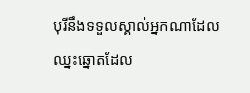បុរីនឹងទទួលស្គាល់អ្នកណាដែលឈ្នះឆ្នោតដែល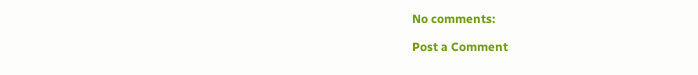No comments:

Post a Comment